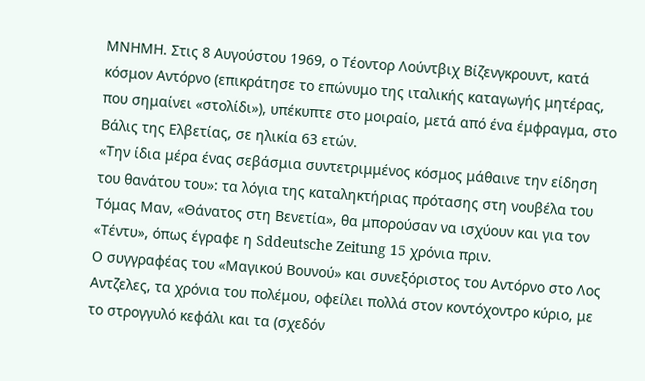ΜΝΗΜΗ. Στις 8 Αυγούστου 1969, ο Τέοντορ Λούντβιχ Βίζενγκρουντ, κατά κόσμον Αντόρνο (επικράτησε το επώνυμο της ιταλικής καταγωγής μητέρας, που σημαίνει «στολίδι»), υπέκυπτε στο μοιραίο, μετά από ένα έμφραγμα, στο Βάλις της Ελβετίας, σε ηλικία 63 ετών.
«Την ίδια μέρα ένας σεβάσμια συντετριμμένος κόσμος μάθαινε την είδηση του θανάτου του»: τα λόγια της καταληκτήριας πρότασης στη νουβέλα του Τόμας Μαν, «Θάνατος στη Βενετία», θα μπορούσαν να ισχύουν και για τον «Τέντυ», όπως έγραφε η Sddeutsche Zeitung 15 χρόνια πριν.
Ο συγγραφέας του «Μαγικού Βουνού» και συνεξόριστος του Αντόρνο στο Λος Αντζελες, τα χρόνια του πολέμου, οφείλει πολλά στον κοντόχοντρο κύριο, με το στρογγυλό κεφάλι και τα (σχεδόν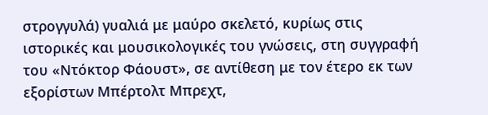στρογγυλά) γυαλιά με μαύρο σκελετό, κυρίως στις ιστορικές και μουσικολογικές του γνώσεις, στη συγγραφή του «Ντόκτορ Φάουστ», σε αντίθεση με τον έτερο εκ των εξορίστων Μπέρτολτ Μπρεχτ,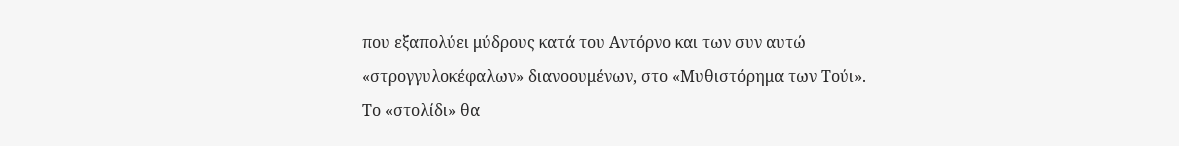που εξαπολύει μύδρους κατά του Αντόρνο και των συν αυτώ «στρογγυλοκέφαλων» διανοουμένων, στο «Μυθιστόρημα των Τούι».
Το «στολίδι» θα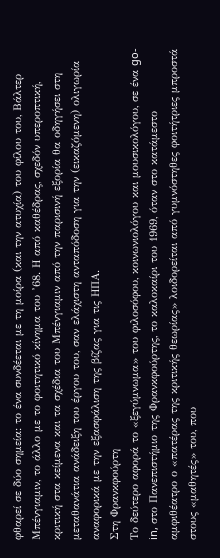φθαρεί σε δύο σημεία: το ένα συνδέεται με τη μοίρα (και την ατυχία) του φίλου του, Βάλτερ Μπένγιαμιν, το άλλο με το φοιτητικό κίνημα του ’68. Η από καθέδρας, σχεδόν υπεροπτική, κριτική στα κείμενα και τα σχέδια του Μπένγιαμιν από την παρισινή εξορία θα οδηγήσει στη μεταθανάτια ανάδειξη του έργου του, σαν ελάχιστη ανταπόδοση για την (εικαζόμενη) ολιγωρία αναφορικά με την εξασφάλιση της βίζας για τις ΗΠΑ.
Στη Φρανκφούρτη
Το δεύτερο αφορά το «ξεγύμνωμα» του φιλοσόφου, κοινωνιολόγου και μουσικολόγου, σε ένα go-in, στο Πανεπιστήμιο της Φρανκφούρτης, το καλοκαίρι του 1969, όταν στο κατάμεστο αμφιθέατρο ο «πατέρας της κριτικής θεωρίας» λοιδορείται από γυμνόστηθες φοιτήτριες μπροστά στους «μαθητές» του, που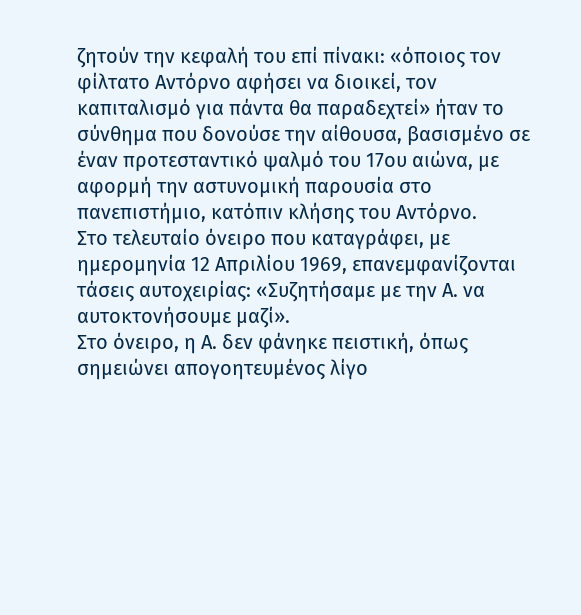ζητούν την κεφαλή του επί πίνακι: «όποιος τον φίλτατο Αντόρνο αφήσει να διοικεί, τον καπιταλισμό για πάντα θα παραδεχτεί» ήταν το σύνθημα που δονούσε την αίθουσα, βασισμένο σε έναν προτεσταντικό ψαλμό του 17ου αιώνα, με αφορμή την αστυνομική παρουσία στο πανεπιστήμιο, κατόπιν κλήσης του Αντόρνο.
Στο τελευταίο όνειρο που καταγράφει, με ημερομηνία 12 Απριλίου 1969, επανεμφανίζονται τάσεις αυτοχειρίας: «Συζητήσαμε με την Α. να αυτοκτονήσουμε μαζί».
Στο όνειρο, η Α. δεν φάνηκε πειστική, όπως σημειώνει απογοητευμένος λίγο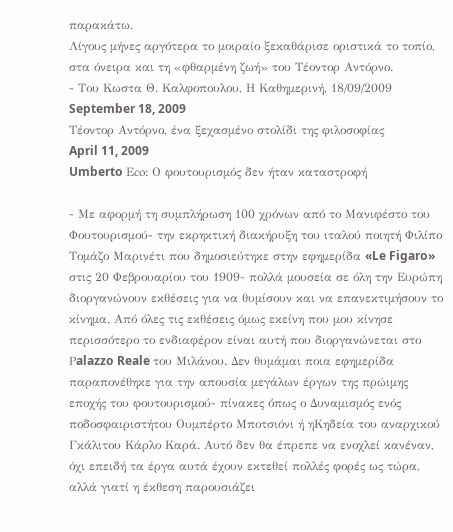παρακάτω.
Λίγους μήνες αργότερα το μοιραίο ξεκαθάρισε οριστικά το τοπίο, στα όνειρα και τη «φθαρμένη ζωή» του Τέοντορ Αντόρνο.
- Του Κωστα Θ. Καλφοπουλου, Η Καθημερινή, 18/09/2009
September 18, 2009
Τέοντορ Αντόρνο, ένα ξεχασμένο στολίδι της φιλοσοφίας
April 11, 2009
Umberto Εco: Ο φουτουρισμός δεν ήταν καταστροφή

- Με αφορμή τη συμπλήρωση 100 χρόνων από το Μανιφέστο του Φουτουρισμού- την εκρηκτική διακήρυξη του ιταλού ποιητή Φιλίπο Τομάζο Μαρινέτι που δημοσιεύτηκε στην εφημερίδα «Le Figaro» στις 20 Φεβρουαρίου του 1909- πολλά μουσεία σε όλη την Ευρώπη διοργανώνουν εκθέσεις για να θυμίσουν και να επανεκτιμήσουν το κίνημα. Από όλες τις εκθέσεις όμως εκείνη που μου κίνησε περισσότερο το ενδιαφέρον είναι αυτή που διοργανώνεται στο Ρalazzo Reale του Μιλάνου. Δεν θυμάμαι ποια εφημερίδα παραπονέθηκε για την απουσία μεγάλων έργων της πρώιμης εποχής του φουτουρισμού- πίνακες όπως ο Δυναμισμός ενός ποδοσφαιριστήτου Ουμπέρτο Μποτσιόνι ή ηΚηδεία του αναρχικού Γκάλιτου Κάρλο Καρά. Αυτό δεν θα έπρεπε να ενοχλεί κανέναν, όχι επειδή τα έργα αυτά έχουν εκτεθεί πολλές φορές ως τώρα, αλλά γιατί η έκθεση παρουσιάζει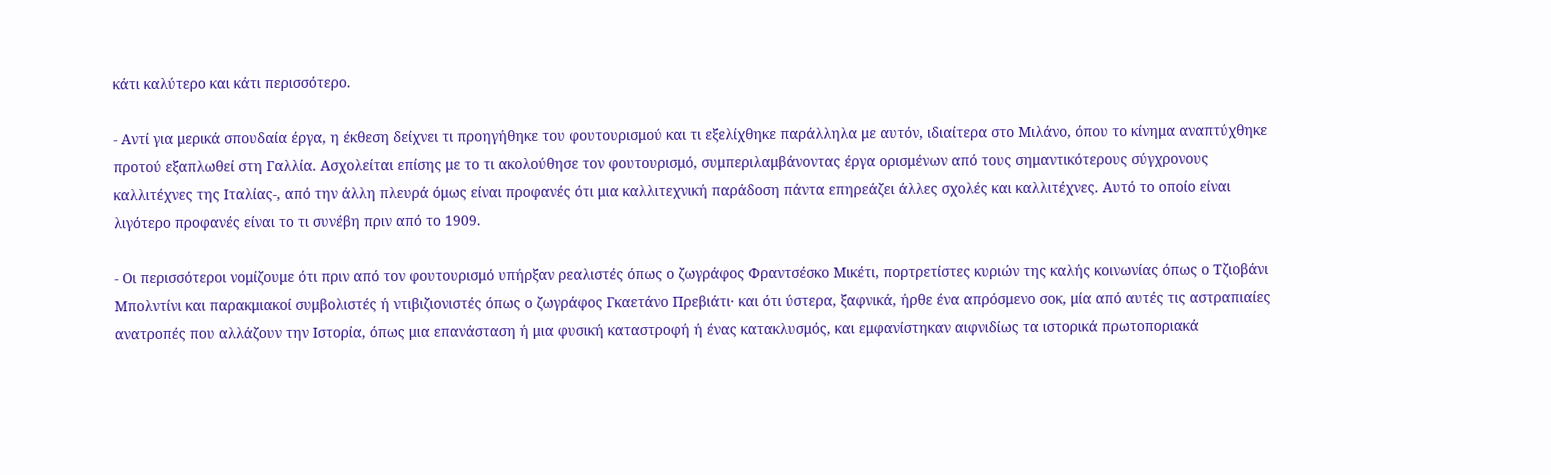κάτι καλύτερο και κάτι περισσότερο.

- Αντί για μερικά σπουδαία έργα, η έκθεση δείχνει τι προηγήθηκε του φουτουρισμού και τι εξελίχθηκε παράλληλα με αυτόν, ιδιαίτερα στο Μιλάνο, όπου το κίνημα αναπτύχθηκε προτού εξαπλωθεί στη Γαλλία. Ασχολείται επίσης με το τι ακολούθησε τον φουτουρισμό, συμπεριλαμβάνοντας έργα ορισμένων από τους σημαντικότερους σύγχρονους καλλιτέχνες της Ιταλίας-, από την άλλη πλευρά όμως είναι προφανές ότι μια καλλιτεχνική παράδοση πάντα επηρεάζει άλλες σχολές και καλλιτέχνες. Αυτό το οποίο είναι λιγότερο προφανές είναι το τι συνέβη πριν από το 1909.

- Οι περισσότεροι νομίζουμε ότι πριν από τον φουτουρισμό υπήρξαν ρεαλιστές όπως ο ζωγράφος Φραντσέσκο Μικέτι, πορτρετίστες κυριών της καλής κοινωνίας όπως ο Τζιοβάνι Μπολντίνι και παρακμιακοί συμβολιστές ή ντιβιζιονιστές όπως ο ζωγράφος Γκαετάνο Πρεβιάτι· και ότι ύστερα, ξαφνικά, ήρθε ένα απρόσμενο σοκ, μία από αυτές τις αστραπιαίες ανατροπές που αλλάζουν την Ιστορία, όπως μια επανάσταση ή μια φυσική καταστροφή ή ένας κατακλυσμός, και εμφανίστηκαν αιφνιδίως τα ιστορικά πρωτοποριακά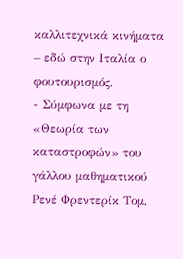καλλιτεχνικά κινήματα – εδώ στην Ιταλία ο φουτουρισμός.
- Σύμφωνα με τη «Θεωρία των καταστροφών» του γάλλου μαθηματικού Ρενέ Φρεντερίκ Τομ,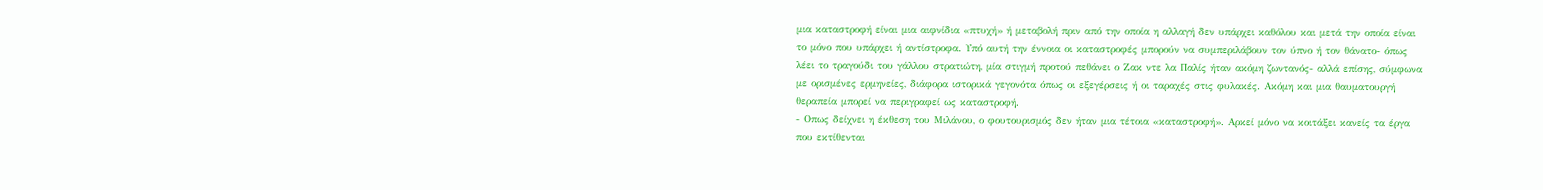μια καταστροφή είναι μια αιφνίδια «πτυχή» ή μεταβολή πριν από την οποία η αλλαγή δεν υπάρχει καθόλου και μετά την οποία είναι το μόνο που υπάρχει ή αντίστροφα. Υπό αυτή την έννοια οι καταστροφές μπορούν να συμπεριλάβουν τον ύπνο ή τον θάνατο- όπως λέει το τραγούδι του γάλλου στρατιώτη, μία στιγμή προτού πεθάνει ο Ζακ ντε λα Παλίς ήταν ακόμη ζωντανός- αλλά επίσης, σύμφωνα με ορισμένες ερμηνείες, διάφορα ιστορικά γεγονότα όπως οι εξεγέρσεις ή οι ταραχές στις φυλακές. Ακόμη και μια θαυματουργή θεραπεία μπορεί να περιγραφεί ως καταστροφή.
- Οπως δείχνει η έκθεση του Μιλάνου, ο φουτουρισμός δεν ήταν μια τέτοια «καταστροφή». Αρκεί μόνο να κοιτάξει κανείς τα έργα που εκτίθενται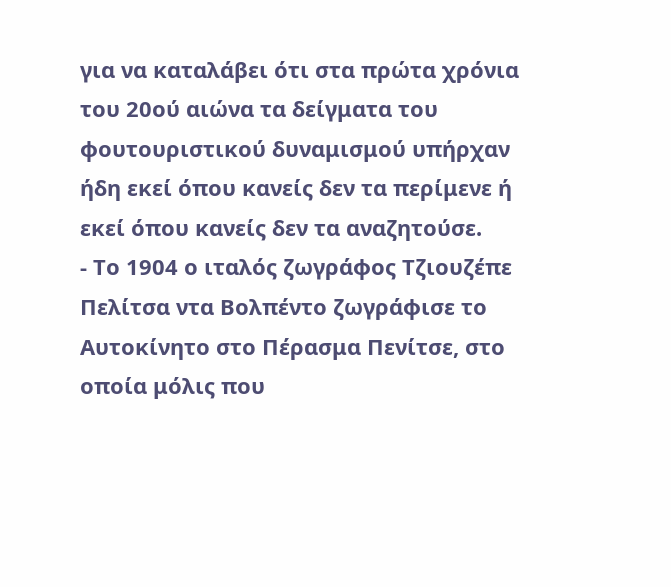για να καταλάβει ότι στα πρώτα χρόνια του 20ού αιώνα τα δείγματα του φουτουριστικού δυναμισμού υπήρχαν ήδη εκεί όπου κανείς δεν τα περίμενε ή εκεί όπου κανείς δεν τα αναζητούσε.
- Το 1904 ο ιταλός ζωγράφος Τζιουζέπε Πελίτσα ντα Βολπέντο ζωγράφισε το Αυτοκίνητο στο Πέρασμα Πενίτσε, στο οποία μόλις που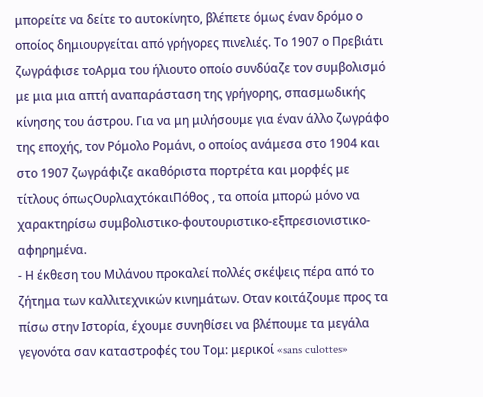μπορείτε να δείτε το αυτοκίνητο, βλέπετε όμως έναν δρόμο ο οποίος δημιουργείται από γρήγορες πινελιές. Το 1907 ο Πρεβιάτι ζωγράφισε τοΑρμα του ήλιουτο οποίο συνδύαζε τον συμβολισμό με μια μια απτή αναπαράσταση της γρήγορης, σπασμωδικής κίνησης του άστρου. Για να μη μιλήσουμε για έναν άλλο ζωγράφο της εποχής, τον Ρόμολο Ρομάνι, ο οποίος ανάμεσα στο 1904 και στο 1907 ζωγράφιζε ακαθόριστα πορτρέτα και μορφές με τίτλους όπωςΟυρλιαχτόκαιΠόθος , τα οποία μπορώ μόνο να χαρακτηρίσω συμβολιστικο-φουτουριστικο-εξπρεσιονιστικο-αφηρημένα.
- Η έκθεση του Μιλάνου προκαλεί πολλές σκέψεις πέρα από το ζήτημα των καλλιτεχνικών κινημάτων. Οταν κοιτάζουμε προς τα πίσω στην Ιστορία, έχουμε συνηθίσει να βλέπουμε τα μεγάλα γεγονότα σαν καταστροφές του Τομ: μερικοί «sans culottes»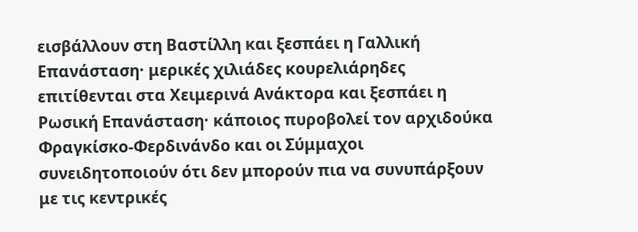εισβάλλουν στη Βαστίλλη και ξεσπάει η Γαλλική Επανάσταση· μερικές χιλιάδες κουρελιάρηδες επιτίθενται στα Χειμερινά Ανάκτορα και ξεσπάει η Ρωσική Επανάσταση· κάποιος πυροβολεί τον αρχιδούκα Φραγκίσκο-Φερδινάνδο και οι Σύμμαχοι συνειδητοποιούν ότι δεν μπορούν πια να συνυπάρξουν με τις κεντρικές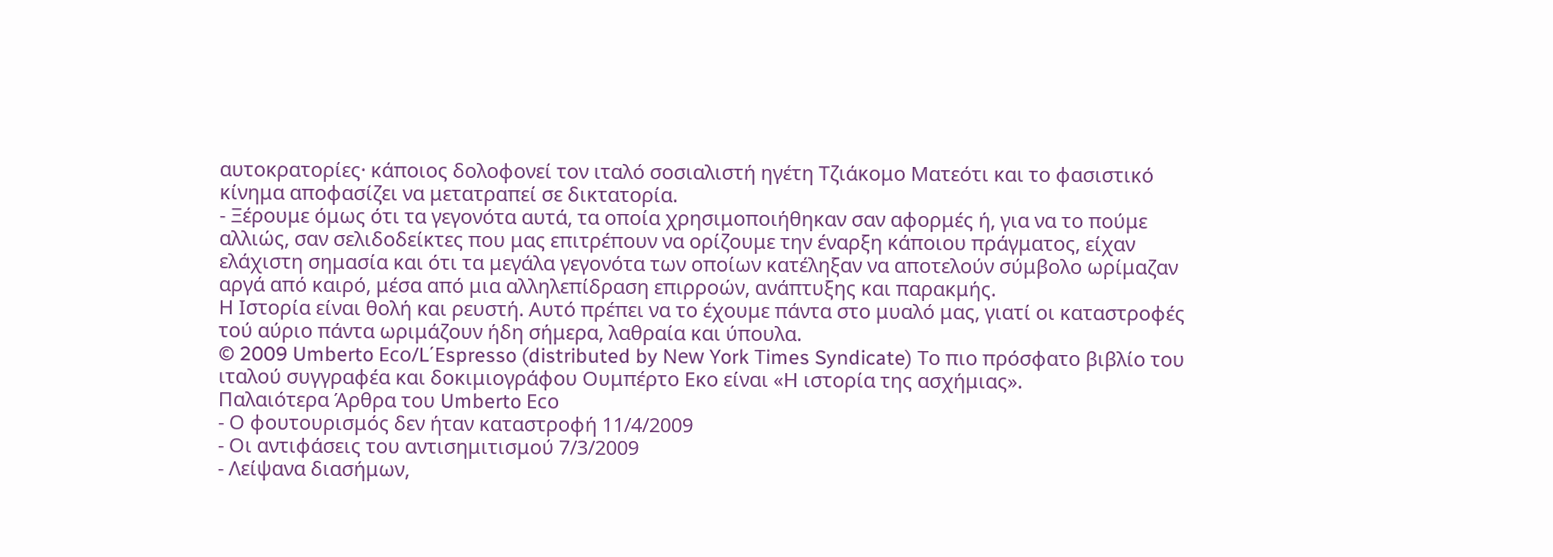αυτοκρατορίες· κάποιος δολοφονεί τον ιταλό σοσιαλιστή ηγέτη Τζιάκομο Ματεότι και το φασιστικό κίνημα αποφασίζει να μετατραπεί σε δικτατορία.
- Ξέρουμε όμως ότι τα γεγονότα αυτά, τα οποία χρησιμοποιήθηκαν σαν αφορμές ή, για να το πούμε αλλιώς, σαν σελιδοδείκτες που μας επιτρέπουν να ορίζουμε την έναρξη κάποιου πράγματος, είχαν ελάχιστη σημασία και ότι τα μεγάλα γεγονότα των οποίων κατέληξαν να αποτελούν σύμβολο ωρίμαζαν αργά από καιρό, μέσα από μια αλληλεπίδραση επιρροών, ανάπτυξης και παρακμής.
Η Ιστορία είναι θολή και ρευστή. Αυτό πρέπει να το έχουμε πάντα στο μυαλό μας, γιατί οι καταστροφές τού αύριο πάντα ωριμάζουν ήδη σήμερα, λαθραία και ύπουλα.
© 2009 Umberto Εco/L΄Εspresso (distributed by Νew Υork Τimes Syndicate) Το πιο πρόσφατο βιβλίο του ιταλού συγγραφέα και δοκιμιογράφου Ουμπέρτο Εκο είναι «Η ιστορία της ασχήμιας».
Παλαιότερα Άρθρα του Umberto Εco
- Ο φουτουρισμός δεν ήταν καταστροφή 11/4/2009
- Οι αντιφάσεις του αντισημιτισμού 7/3/2009
- Λείψανα διασήμων,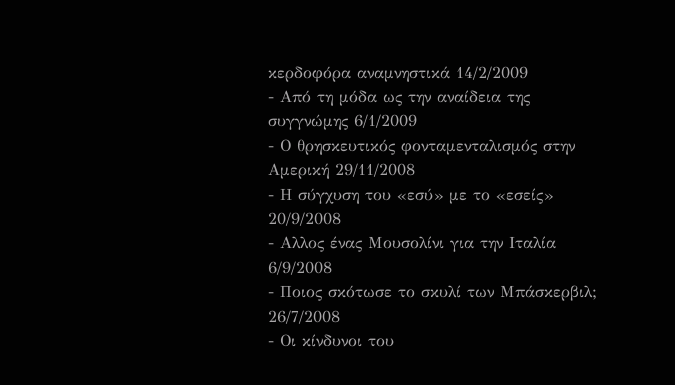κερδοφόρα αναμνηστικά 14/2/2009
- Από τη μόδα ως την αναίδεια της συγγνώμης 6/1/2009
- Ο θρησκευτικός φονταμενταλισμός στην Αμερική 29/11/2008
- Η σύγχυση του «εσύ» με το «εσείς» 20/9/2008
- Αλλος ένας Μουσολίνι για την Ιταλία 6/9/2008
- Ποιος σκότωσε το σκυλί των Μπάσκερβιλ; 26/7/2008
- Οι κίνδυνοι του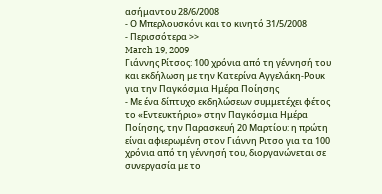ασήμαντου 28/6/2008
- Ο Μπερλουσκόνι και το κινητό 31/5/2008
- Περισσότερα >>
March 19, 2009
Γιάννης Ρίτσος: 100 χρόνια από τη γέννησή του και εκδήλωση με την Κατερίνα Αγγελάκη-Ρουκ για την Παγκόσμια Ημέρα Ποίησης
- Με ένα δίπτυχο εκδηλώσεων συμμετέχει φέτος το «Εντευκτήριο» στην Παγκόσμια Ημέρα Ποίησης, την Παρασκευή 20 Μαρτίου: η πρώτη είναι αφιερωμένη στον Γιάννη Ριτσο για τα 100 χρόνια από τη γέννησή του, διοργανώνεται σε συνεργασία με το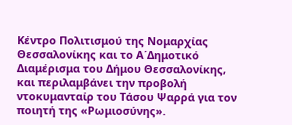Κέντρο Πολιτισμού της Νομαρχίας Θεσσαλονίκης και το Α΄Δημοτικό Διαμέρισμα του Δήμου Θεσσαλονίκης, και περιλαμβάνει την προβολή ντοκυμανταίρ του Τάσου Ψαρρά για τον ποιητή της «Ρωμιοσύνης».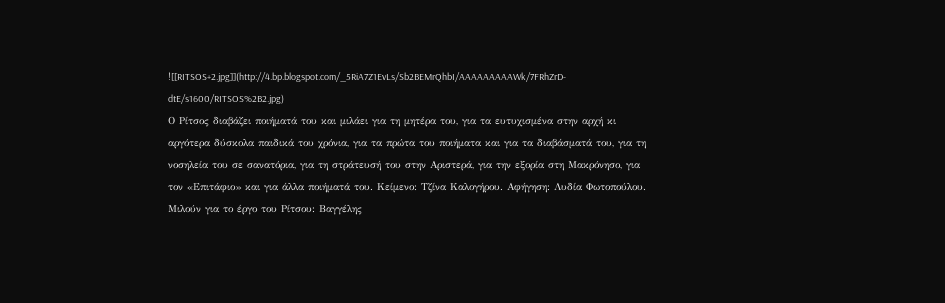![[RITSOS+2.jpg]](http://4.bp.blogspot.com/_5RiA7Z1EvLs/Sb2BEMrQhbI/AAAAAAAAAWk/7FRhZrD-dtE/s1600/RITSOS%2B2.jpg)
Ο Ρίτσος διαβάζει ποιήματά του και μιλάει για τη μητέρα του, για τα ευτυχισμένα στην αρχή κι αργότερα δύσκολα παιδικά του χρόνια, για τα πρώτα του ποιήματα και για τα διαβάσματά του, για τη νοσηλεία του σε σανατόρια, για τη στράτευσή του στην Αριστερά, για την εξορία στη Μακρόνησο, για τον «Επιτάφιο» και για άλλα ποιήματά του. Κείμενο: Τζίνα Καλογήρου. Αφήγηση: Λυδία Φωτοπούλου. Μιλούν για το έργο του Ρίτσου: Βαγγέλης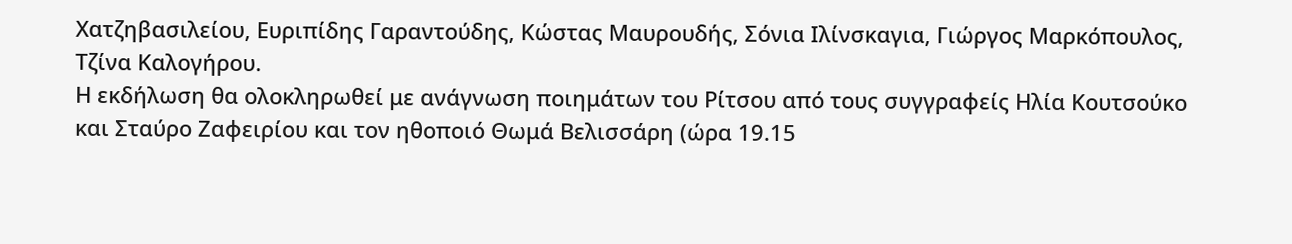Χατζηβασιλείου, Ευριπίδης Γαραντούδης, Κώστας Μαυρουδής, Σόνια Ιλίνσκαγια, Γιώργος Μαρκόπουλος, Τζίνα Καλογήρου.
Η εκδήλωση θα ολοκληρωθεί με ανάγνωση ποιημάτων του Ρίτσου από τους συγγραφείς Ηλία Κουτσούκο και Σταύρο Ζαφειρίου και τον ηθοποιό Θωμά Βελισσάρη (ώρα 19.15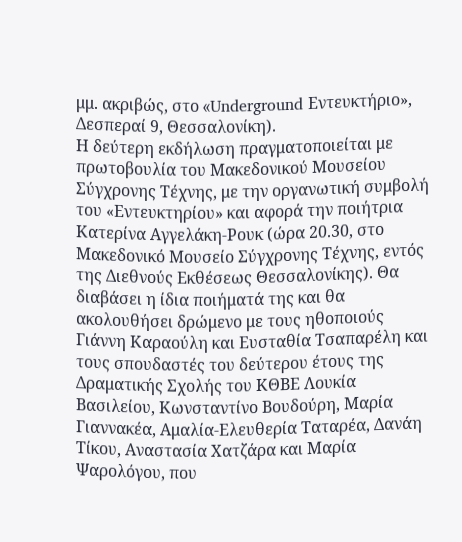μμ. ακριβώς, στο «Underground Εντευκτήριο», Δεσπεραί 9, Θεσσαλονίκη).
Η δεύτερη εκδήλωση πραγματοποιείται με πρωτοβουλία του Μακεδονικού Μουσείου Σύγχρονης Τέχνης, με την οργανωτική συμβολή του «Εντευκτηρίου» και αφορά την ποιήτρια Κατερίνα Αγγελάκη-Ρουκ (ώρα 20.30, στο Μακεδονικό Μουσείο Σύγχρονης Τέχνης, εντός της Διεθνούς Εκθέσεως Θεσσαλονίκης). Θα διαβάσει η ίδια ποιήματά της και θα ακολουθήσει δρώμενο με τους ηθοποιούς Γιάννη Καραούλη και Ευσταθία Τσαπαρέλη και τους σπουδαστές του δεύτερου έτους της Δραματικής Σχολής του ΚΘΒΕ Λουκία Βασιλείου, Κωνσταντίνο Βουδούρη, Μαρία Γιαννακέα, Αμαλία-Ελευθερία Ταταρέα, Δανάη Τίκου, Αναστασία Χατζάρα και Μαρία Ψαρολόγου, που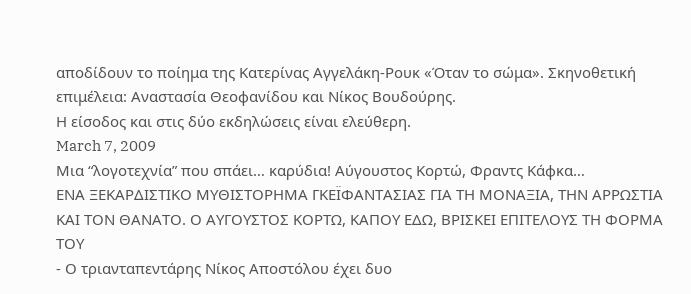αποδίδουν το ποίημα της Κατερίνας Αγγελάκη-Ρουκ «Όταν το σώμα». Σκηνοθετική επιμέλεια: Αναστασία Θεοφανίδου και Νίκος Βουδούρης.
Η είσοδος και στις δύο εκδηλώσεις είναι ελεύθερη.
March 7, 2009
Μια “λογοτεχνία” που σπάει… καρύδια! Αύγουστος Κορτώ, Φραντς Κάφκα…
ΕΝΑ ΞΕΚΑΡΔΙΣΤΙΚΟ ΜΥΘΙΣΤΟΡΗΜΑ ΓΚΕΪΦΑΝΤΑΣΙΑΣ ΓΙΑ ΤΗ ΜΟΝΑΞΙΑ, ΤΗΝ ΑΡΡΩΣΤΙΑ ΚΑΙ ΤΟΝ ΘΑΝΑΤΟ. Ο ΑΥΓΟΥΣΤΟΣ ΚΟΡΤΩ, ΚΑΠΟΥ ΕΔΩ, ΒΡΙΣΚΕΙ ΕΠΙΤΕΛΟΥΣ ΤΗ ΦΟΡΜΑ ΤΟΥ
- Ο τριανταπεντάρης Νίκος Αποστόλου έχει δυο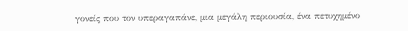γονείς που τον υπεραγαπάνε, μια μεγάλη περιουσία, ένα πετυχημένο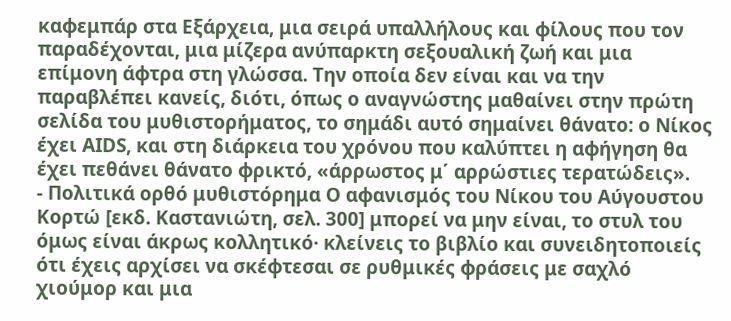καφεμπάρ στα Εξάρχεια, μια σειρά υπαλλήλους και φίλους που τον παραδέχονται, μια μίζερα ανύπαρκτη σεξουαλική ζωή και μια επίμονη άφτρα στη γλώσσα. Την οποία δεν είναι και να την παραβλέπει κανείς, διότι, όπως ο αναγνώστης μαθαίνει στην πρώτη σελίδα του μυθιστορήματος, το σημάδι αυτό σημαίνει θάνατο: ο Νίκος έχει ΑΙDS, και στη διάρκεια του χρόνου που καλύπτει η αφήγηση θα έχει πεθάνει θάνατο φρικτό, «άρρωστος μ΄ αρρώστιες τερατώδεις».
- Πολιτικά ορθό μυθιστόρημα Ο αφανισμός του Νίκου του Αύγουστου Κορτώ [εκδ. Καστανιώτη, σελ. 300] μπορεί να μην είναι, το στυλ του όμως είναι άκρως κολλητικό· κλείνεις το βιβλίο και συνειδητοποιείς ότι έχεις αρχίσει να σκέφτεσαι σε ρυθμικές φράσεις με σαχλό χιούμορ και μια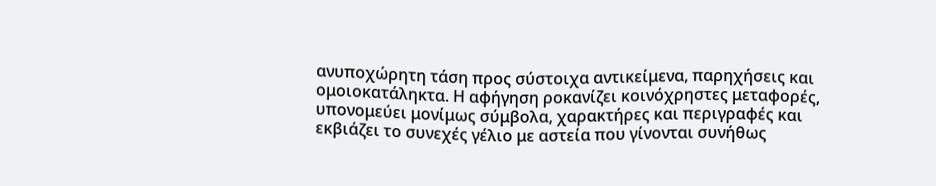ανυποχώρητη τάση προς σύστοιχα αντικείμενα, παρηχήσεις και ομοιοκατάληκτα. Η αφήγηση ροκανίζει κοινόχρηστες μεταφορές, υπονομεύει μονίμως σύμβολα, χαρακτήρες και περιγραφές και εκβιάζει το συνεχές γέλιο με αστεία που γίνονται συνήθως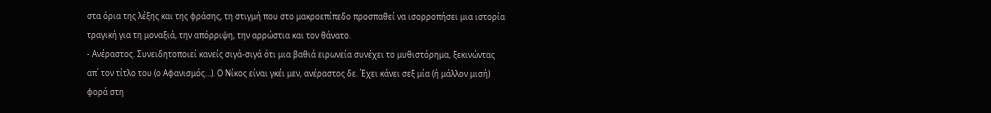στα όρια της λέξης και της φράσης, τη στιγμή που στο μακροεπίπεδο προσπαθεί να ισορροπήσει μια ιστορία τραγική για τη μοναξιά, την απόρριψη, την αρρώστια και τον θάνατο.
- Ανέραστος. Συνειδητοποιεί κανείς σιγά-σιγά ότι μια βαθιά ειρωνεία συνέχει το μυθιστόρημα, ξεκινώντας απ΄ τον τίτλο του (ο Αφανισμός…). Ο Νίκος είναι γκέι μεν, ανέραστος δε. Έχει κάνει σεξ μία (ή μάλλον μισή) φορά στη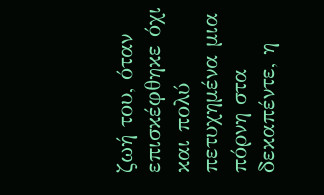ζωή του, όταν επισκέφθηκε όχι και πολύ πετυχημένα μια πόρνη στα δεκαπέντε, η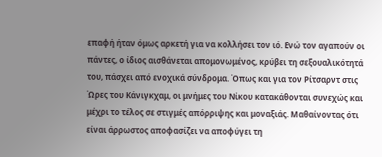επαφή ήταν όμως αρκετή για να κολλήσει τον ιό. Ενώ τον αγαπούν οι πάντες, ο ίδιος αισθάνεται απομονωμένος, κρύβει τη σεξουαλικότητά του, πάσχει από ενοχικά σύνδρομα. Όπως και για τον Ρίτσαρντ στις Ώρες του Κάνιγκχαμ, οι μνήμες του Νίκου κατακάθονται συνεχώς και μέχρι το τέλος σε στιγμές απόρριψης και μοναξιάς. Μαθαίνοντας ότι είναι άρρωστος αποφασίζει να αποφύγει τη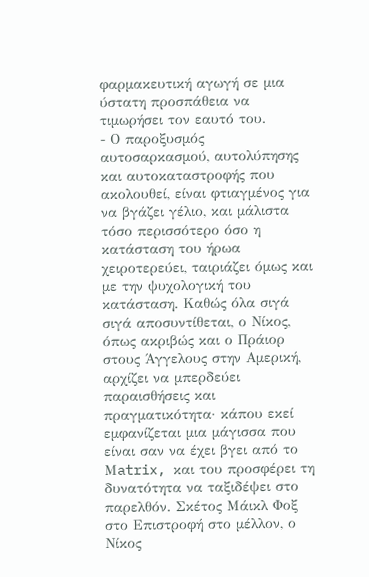φαρμακευτική αγωγή σε μια ύστατη προσπάθεια να τιμωρήσει τον εαυτό του.
- Ο παροξυσμός αυτοσαρκασμού, αυτολύπησης και αυτοκαταστροφής που ακολουθεί, είναι φτιαγμένος για να βγάζει γέλιο, και μάλιστα τόσο περισσότερο όσο η κατάσταση του ήρωα χειροτερεύει, ταιριάζει όμως και με την ψυχολογική του κατάσταση. Καθώς όλα σιγά σιγά αποσυντίθεται, ο Νίκος, όπως ακριβώς και ο Πράιορ στους Άγγελους στην Αμερική, αρχίζει να μπερδεύει παραισθήσεις και πραγματικότητα· κάπου εκεί εμφανίζεται μια μάγισσα που είναι σαν να έχει βγει από το Μatrix, και του προσφέρει τη δυνατότητα να ταξιδέψει στο παρελθόν. Σκέτος Μάικλ Φοξ στο Επιστροφή στο μέλλον, ο Νίκος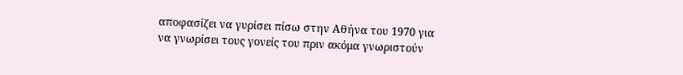αποφασίζει να γυρίσει πίσω στην Αθήνα του 1970 για να γνωρίσει τους γονείς του πριν ακόμα γνωριστούν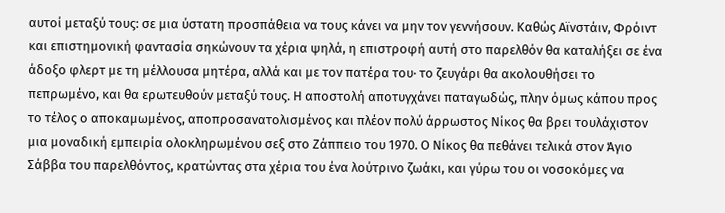αυτοί μεταξύ τους: σε μια ύστατη προσπάθεια να τους κάνει να μην τον γεννήσουν. Καθώς Αϊνστάιν, Φρόιντ και επιστημονική φαντασία σηκώνουν τα χέρια ψηλά, η επιστροφή αυτή στο παρελθόν θα καταλήξει σε ένα άδοξο φλερτ με τη μέλλουσα μητέρα, αλλά και με τον πατέρα του· το ζευγάρι θα ακολουθήσει το πεπρωμένο, και θα ερωτευθούν μεταξύ τους. Η αποστολή αποτυγχάνει παταγωδώς, πλην όμως κάπου προς το τέλος ο αποκαμωμένος, αποπροσανατολισμένος και πλέον πολύ άρρωστος Νίκος θα βρει τουλάχιστον μια μοναδική εμπειρία ολοκληρωμένου σεξ στο Ζάππειο του 1970. Ο Νίκος θα πεθάνει τελικά στον Άγιο Σάββα του παρελθόντος, κρατώντας στα χέρια του ένα λούτρινο ζωάκι, και γύρω του οι νοσοκόμες να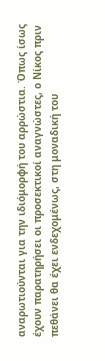αναρωτιούνται για την ιδιόμορφή του αρρώστια. Όπως ίσως έχουν παρατηρήσει οι προσεκτικοί αναγνώστες, ο Νίκος πριν πεθάνει θα έχει ενδεχομένως, στη μοναδική του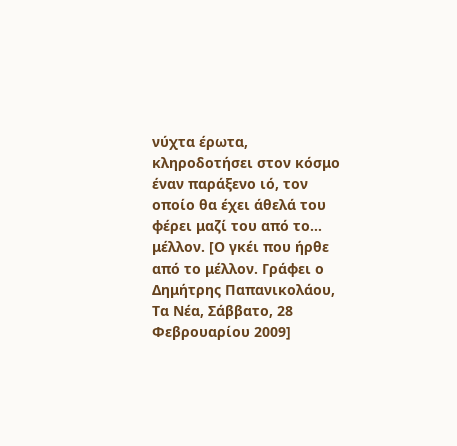νύχτα έρωτα, κληροδοτήσει στον κόσμο έναν παράξενο ιό, τον οποίο θα έχει άθελά του φέρει μαζί του από το… μέλλον. [Ο γκέι που ήρθε από το μέλλον. Γράφει ο Δημήτρης Παπανικολάου, Τα Νέα, Σάββατο, 28 Φεβρουαρίου 2009]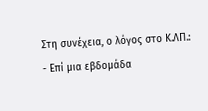Στη συνέχεια, ο λόγος στο Κ.ΛΠ.:
- Επί μια εβδομάδα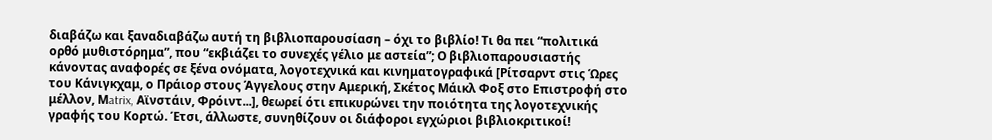διαβάζω και ξαναδιαβάζω αυτή τη βιβλιοπαρουσίαση – όχι το βιβλίο! Τι θα πει “πολιτικά ορθό μυθιστόρημα”, που “εκβιάζει το συνεχές γέλιο με αστεία”; Ο βιβλιοπαρουσιαστής κάνοντας αναφορές σε ξένα ονόματα, λογοτεχνικά και κινηματογραφικά [Ρίτσαρντ στις Ώρες του Κάνιγκχαμ, ο Πράιορ στους Άγγελους στην Αμερική, Σκέτος Μάικλ Φοξ στο Επιστροφή στο μέλλον, Μatrix, Αϊνστάιν, Φρόιντ...], θεωρεί ότι επικυρώνει την ποιότητα της λογοτεχνικής γραφής του Κορτώ. Έτσι, άλλωστε, συνηθίζουν οι διάφοροι εγχώριοι βιβλιοκριτικοί!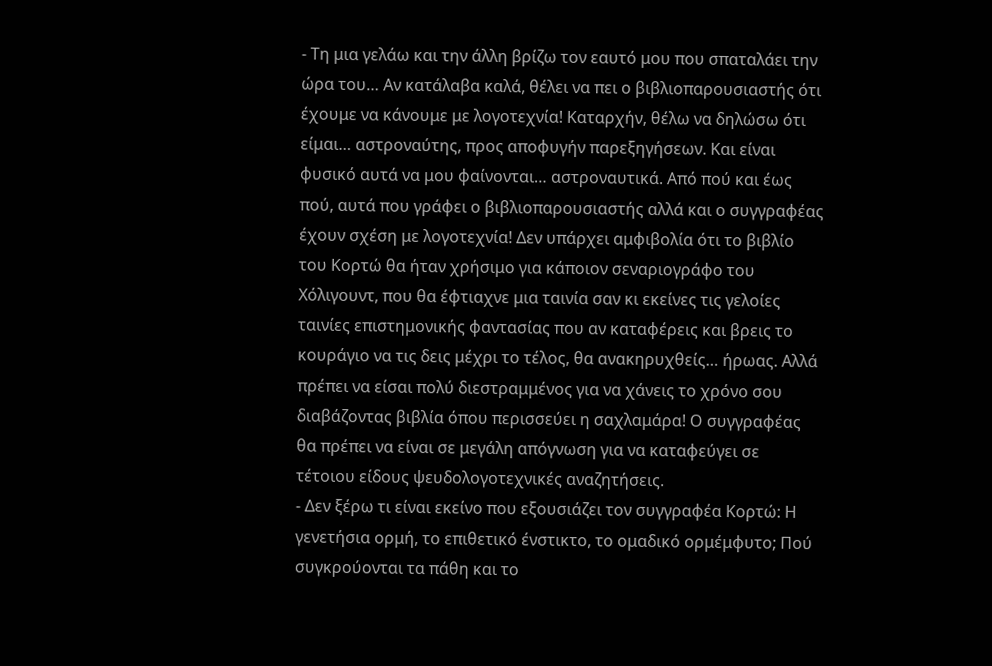- Τη μια γελάω και την άλλη βρίζω τον εαυτό μου που σπαταλάει την ώρα του… Αν κατάλαβα καλά, θέλει να πει ο βιβλιοπαρουσιαστής ότι έχουμε να κάνουμε με λογοτεχνία! Καταρχήν, θέλω να δηλώσω ότι είμαι… αστροναύτης, προς αποφυγήν παρεξηγήσεων. Και είναι φυσικό αυτά να μου φαίνονται… αστροναυτικά. Από πού και έως πού, αυτά που γράφει ο βιβλιοπαρουσιαστής αλλά και ο συγγραφέας έχουν σχέση με λογοτεχνία! Δεν υπάρχει αμφιβολία ότι το βιβλίο του Κορτώ θα ήταν χρήσιμο για κάποιον σεναριογράφο του Χόλιγουντ, που θα έφτιαχνε μια ταινία σαν κι εκείνες τις γελοίες ταινίες επιστημονικής φαντασίας που αν καταφέρεις και βρεις το κουράγιο να τις δεις μέχρι το τέλος, θα ανακηρυχθείς… ήρωας. Αλλά πρέπει να είσαι πολύ διεστραμμένος για να χάνεις το χρόνο σου διαβάζοντας βιβλία όπου περισσεύει η σαχλαμάρα! Ο συγγραφέας θα πρέπει να είναι σε μεγάλη απόγνωση για να καταφεύγει σε τέτοιου είδους ψευδολογοτεχνικές αναζητήσεις.
- Δεν ξέρω τι είναι εκείνο που εξουσιάζει τον συγγραφέα Κορτώ: Η γενετήσια ορμή, το επιθετικό ένστικτο, το ομαδικό ορμέμφυτο; Πού συγκρούονται τα πάθη και το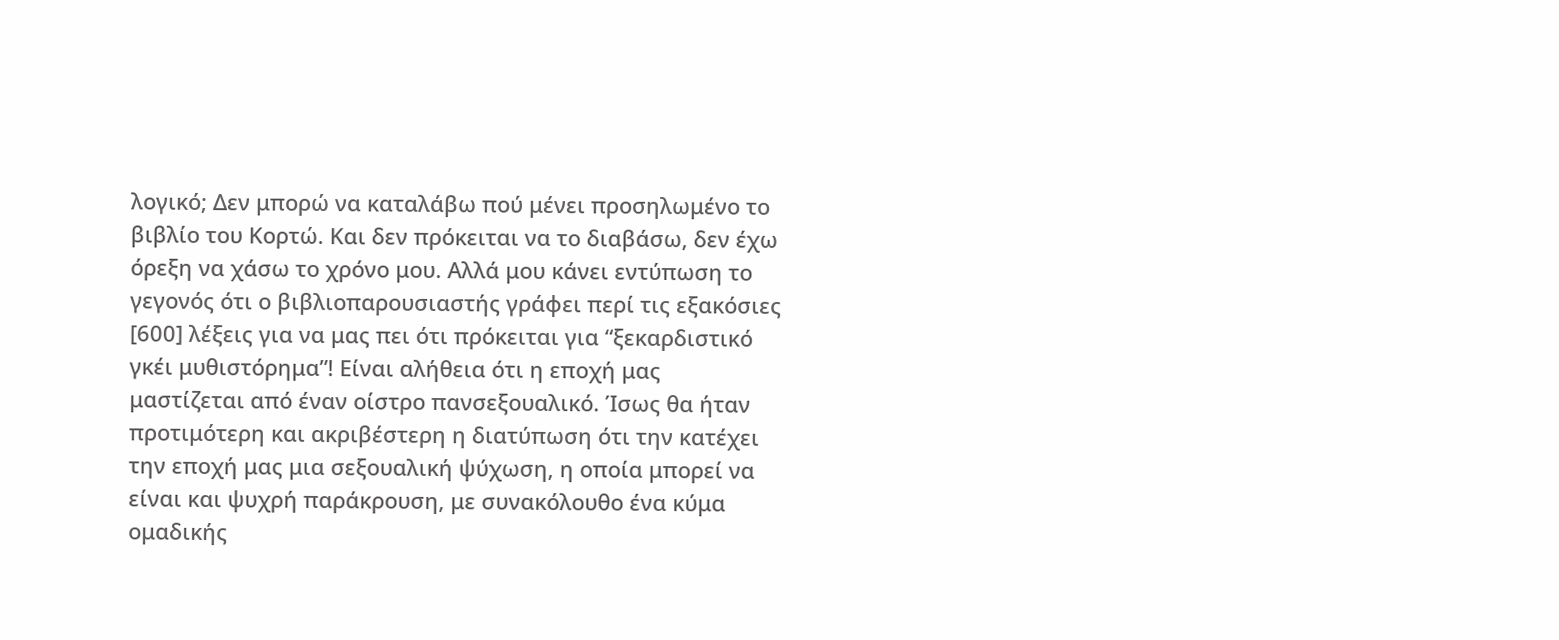λογικό; Δεν μπορώ να καταλάβω πού μένει προσηλωμένο το βιβλίο του Κορτώ. Και δεν πρόκειται να το διαβάσω, δεν έχω όρεξη να χάσω το χρόνο μου. Αλλά μου κάνει εντύπωση το γεγονός ότι ο βιβλιοπαρουσιαστής γράφει περί τις εξακόσιες [600] λέξεις για να μας πει ότι πρόκειται για “ξεκαρδιστικό γκέι μυθιστόρημα”! Είναι αλήθεια ότι η εποχή μας μαστίζεται από έναν οίστρο πανσεξουαλικό. Ίσως θα ήταν προτιμότερη και ακριβέστερη η διατύπωση ότι την κατέχει την εποχή μας μια σεξουαλική ψύχωση, η οποία μπορεί να είναι και ψυχρή παράκρουση, με συνακόλουθο ένα κύμα ομαδικής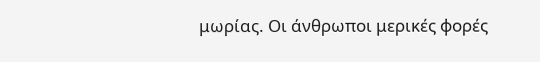μωρίας. Οι άνθρωποι μερικές φορές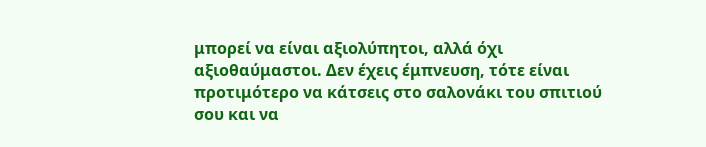μπορεί να είναι αξιολύπητοι, αλλά όχι αξιοθαύμαστοι. Δεν έχεις έμπνευση, τότε είναι προτιμότερο να κάτσεις στο σαλονάκι του σπιτιού σου και να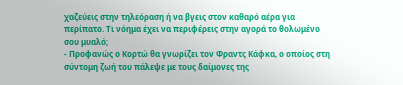χαζεύεις στην τηλεόραση ή να βγεις στον καθαρό αέρα για περίπατο. Τι νόημα έχει να περιφέρεις στην αγορά το θολωμένο σου μυαλό;
- Προφανώς ο Κορτώ θα γνωρίζει τον Φραντς Κάφκα, ο οποίος στη σύντομη ζωή του πάλεψε με τους δαίμονες της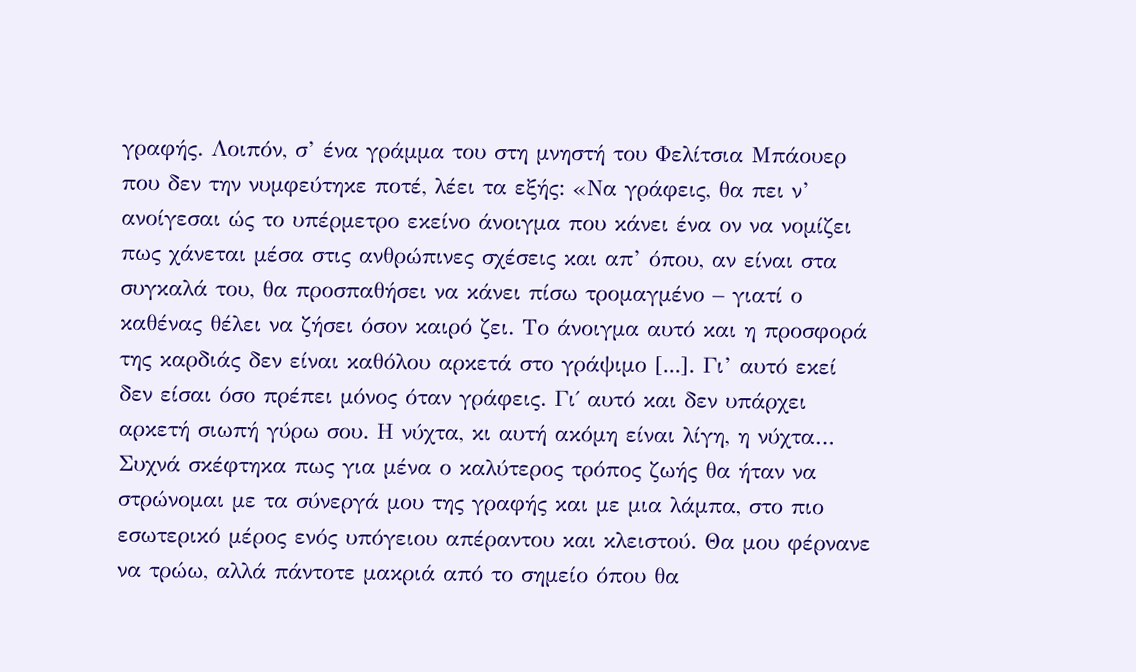γραφής. Λοιπόν, σ’ ένα γράμμα του στη μνηστή του Φελίτσια Μπάουερ που δεν την νυμφεύτηκε ποτέ, λέει τα εξής: «Να γράφεις, θα πει ν’ ανοίγεσαι ώς το υπέρμετρο εκείνο άνοιγμα που κάνει ένα ον να νομίζει πως χάνεται μέσα στις ανθρώπινες σχέσεις και απ’ όπου, αν είναι στα συγκαλά του, θα προσπαθήσει να κάνει πίσω τρομαγμένο – γιατί ο καθένας θέλει να ζήσει όσον καιρό ζει. Το άνοιγμα αυτό και η προσφορά της καρδιάς δεν είναι καθόλου αρκετά στο γράψιμο [...]. Γι’ αυτό εκεί δεν είσαι όσο πρέπει μόνος όταν γράφεις. Γι΄ αυτό και δεν υπάρχει αρκετή σιωπή γύρω σου. Η νύχτα, κι αυτή ακόμη είναι λίγη, η νύχτα… Συχνά σκέφτηκα πως για μένα ο καλύτερος τρόπος ζωής θα ήταν να στρώνομαι με τα σύνεργά μου της γραφής και με μια λάμπα, στο πιο εσωτερικό μέρος ενός υπόγειου απέραντου και κλειστού. Θα μου φέρνανε να τρώω, αλλά πάντοτε μακριά από το σημείο όπου θα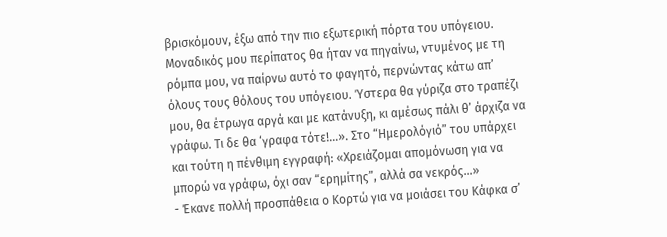βρισκόμουν, έξω από την πιο εξωτερική πόρτα του υπόγειου. Μοναδικός μου περίπατος θα ήταν να πηγαίνω, ντυμένος με τη ρόμπα μου, να παίρνω αυτό το φαγητό, περνώντας κάτω απ’ όλους τους θόλους του υπόγειου. Ύστερα θα γύριζα στο τραπέζι μου, θα έτρωγα αργά και με κατάνυξη, κι αμέσως πάλι θ’ άρχιζα να γράφω. Τι δε θα ‘γραφα τότε!…». Στο “Ημερολόγιό” του υπάρχει και τούτη η πένθιμη εγγραφή: «Χρειάζομαι απομόνωση για να μπορώ να γράφω, όχι σαν “ερημίτης”, αλλά σα νεκρός…»
- Έκανε πολλή προσπάθεια ο Κορτώ για να μοιάσει του Κάφκα σ’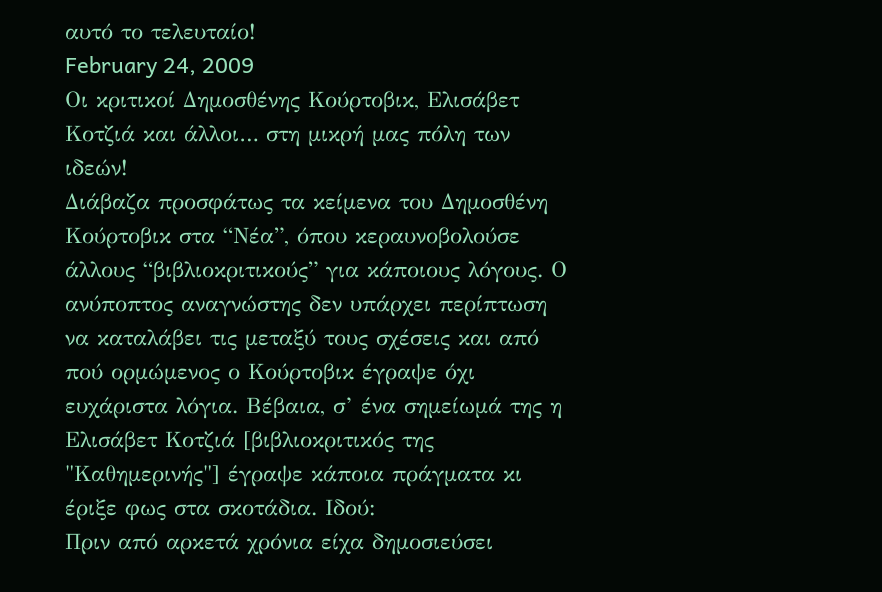αυτό το τελευταίο!
February 24, 2009
Οι κριτικοί Δημοσθένης Κούρτοβικ, Ελισάβετ Κοτζιά και άλλοι… στη μικρή μας πόλη των ιδεών!
Διάβαζα προσφάτως τα κείμενα του Δημοσθένη Κούρτοβικ στα “Νέα”, όπου κεραυνοβολούσε άλλους “βιβλιοκριτικούς” για κάποιους λόγους. Ο ανύποπτος αναγνώστης δεν υπάρχει περίπτωση να καταλάβει τις μεταξύ τους σχέσεις και από πού ορμώμενος ο Κούρτοβικ έγραψε όχι ευχάριστα λόγια. Βέβαια, σ’ ένα σημείωμά της η Ελισάβετ Κοτζιά [βιβλιοκριτικός της "Καθημερινής"] έγραψε κάποια πράγματα κι έριξε φως στα σκοτάδια. Ιδού:
Πριν από αρκετά χρόνια είχα δημοσιεύσει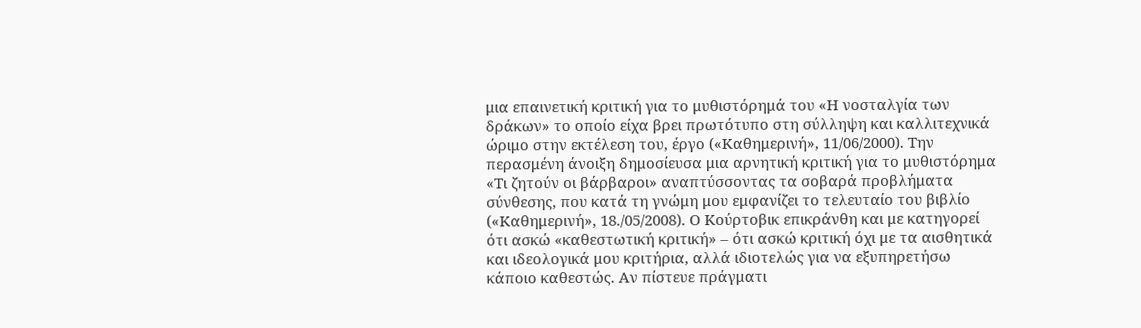μια επαινετική κριτική για το μυθιστόρημά του «Η νοσταλγία των δράκων» το οποίο είχα βρει πρωτότυπο στη σύλληψη και καλλιτεχνικά ώριμο στην εκτέλεση του, έργο («Καθημερινή», 11/06/2000). Την περασμένη άνοιξη δημοσίευσα μια αρνητική κριτική για το μυθιστόρημα «Τι ζητούν οι βάρβαροι» αναπτύσσοντας τα σοβαρά προβλήματα σύνθεσης, που κατά τη γνώμη μου εμφανίζει το τελευταίο του βιβλίο («Καθημερινή», 18./05/2008). Ο Κούρτοβικ επικράνθη και με κατηγορεί ότι ασκώ «καθεστωτική κριτική» – ότι ασκώ κριτική όχι με τα αισθητικά και ιδεολογικά μου κριτήρια, αλλά ιδιοτελώς για να εξυπηρετήσω κάποιο καθεστώς. Αν πίστευε πράγματι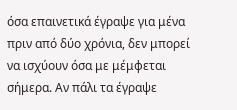όσα επαινετικά έγραψε για μένα πριν από δύο χρόνια, δεν μπορεί να ισχύουν όσα με μέμφεται σήμερα. Αν πάλι τα έγραψε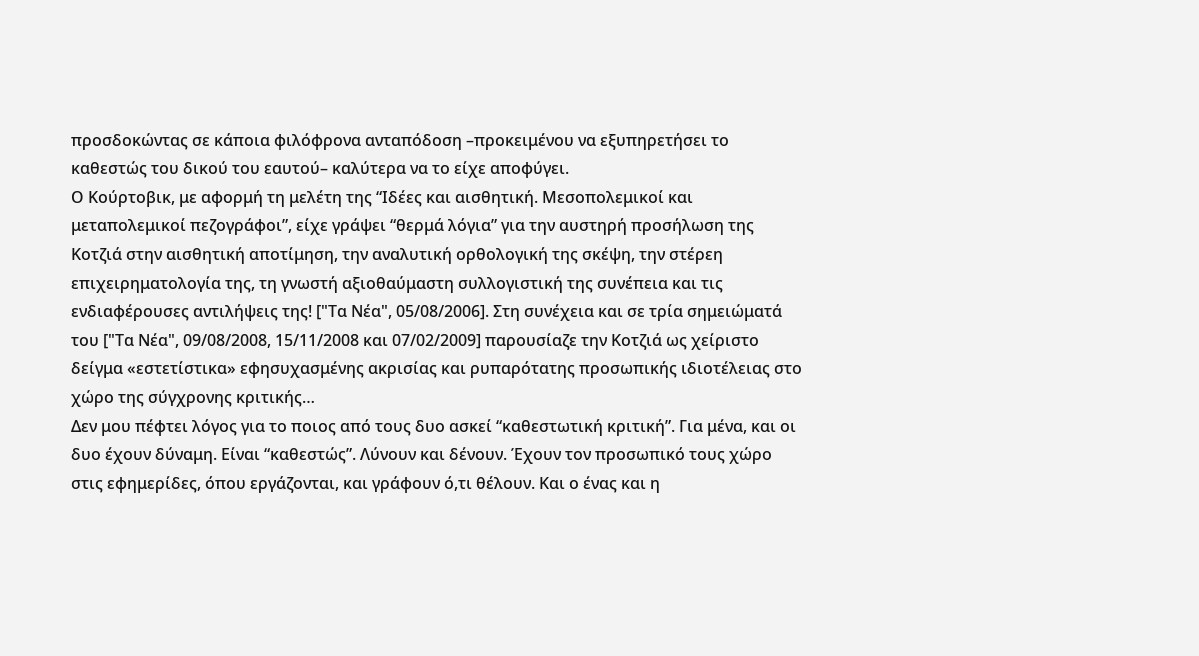προσδοκώντας σε κάποια φιλόφρονα ανταπόδοση –προκειμένου να εξυπηρετήσει το καθεστώς του δικού του εαυτού– καλύτερα να το είχε αποφύγει.
Ο Κούρτοβικ, με αφορμή τη μελέτη της “Ιδέες και αισθητική. Μεσοπολεμικοί και μεταπολεμικοί πεζογράφοι”, είχε γράψει “θερμά λόγια” για την αυστηρή προσήλωση της Κοτζιά στην αισθητική αποτίμηση, την αναλυτική ορθολογική της σκέψη, την στέρεη επιχειρηματολογία της, τη γνωστή αξιοθαύμαστη συλλογιστική της συνέπεια και τις ενδιαφέρουσες αντιλήψεις της! ["Τα Νέα", 05/08/2006]. Στη συνέχεια και σε τρία σημειώματά του ["Τα Νέα", 09/08/2008, 15/11/2008 και 07/02/2009] παρουσίαζε την Κοτζιά ως χείριστο δείγμα «εστετίστικα» εφησυχασμένης ακρισίας και ρυπαρότατης προσωπικής ιδιοτέλειας στο χώρο της σύγχρονης κριτικής…
Δεν μου πέφτει λόγος για το ποιος από τους δυο ασκεί “καθεστωτική κριτική”. Για μένα, και οι δυο έχουν δύναμη. Είναι “καθεστώς”. Λύνουν και δένουν. Έχουν τον προσωπικό τους χώρο στις εφημερίδες, όπου εργάζονται, και γράφουν ό,τι θέλουν. Και ο ένας και η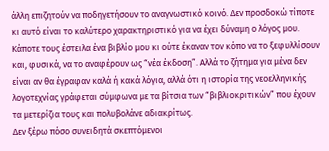άλλη επιζητούν να ποδηγετήσουν το αναγνωστικό κοινό. Δεν προσδοκώ τίποτε κι αυτό είναι το καλύτερο χαρακτηριστικό για να έχει δύναμη ο λόγος μου. Κάποτε τους έστειλα ένα βιβλίο μου κι ούτε έκαναν τον κόπο να το ξεφυλλίσουν και, φυσικά, να το αναφέρουν ως “νέα έκδοση”. Αλλά το ζήτημα για μένα δεν είναι αν θα έγραφαν καλά ή κακά λόγια, αλλά ότι η ιστορία της νεοελληνικής λογοτεχνίας γράφεται σύμφωνα με τα βίτσια των “βιβλιοκριτικών” που έχουν τα μετερίζια τους και πολυβολάνε αδιακρίτως.
Δεν ξέρω πόσο συνειδητά σκεπτόμενοι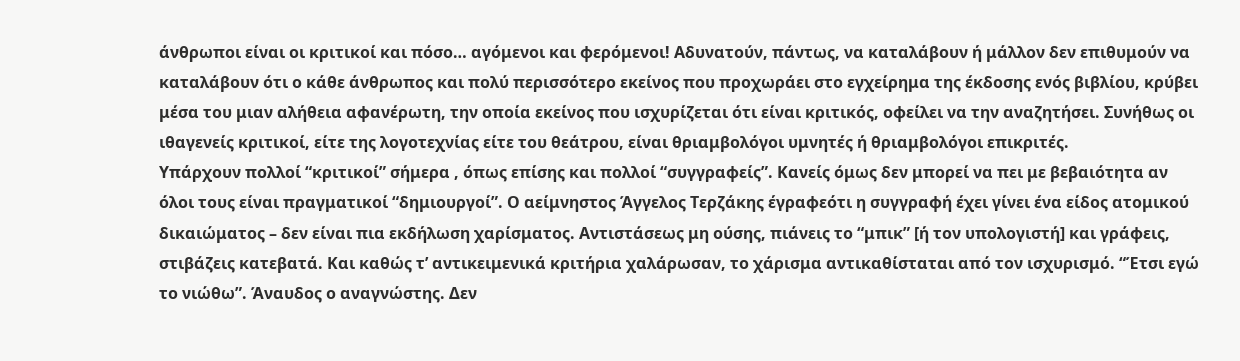άνθρωποι είναι οι κριτικοί και πόσο… αγόμενοι και φερόμενοι! Αδυνατούν, πάντως, να καταλάβουν ή μάλλον δεν επιθυμούν να καταλάβουν ότι ο κάθε άνθρωπος και πολύ περισσότερο εκείνος που προχωράει στο εγχείρημα της έκδοσης ενός βιβλίου, κρύβει μέσα του μιαν αλήθεια αφανέρωτη, την οποία εκείνος που ισχυρίζεται ότι είναι κριτικός, οφείλει να την αναζητήσει. Συνήθως οι ιθαγενείς κριτικοί, είτε της λογοτεχνίας είτε του θεάτρου, είναι θριαμβολόγοι υμνητές ή θριαμβολόγοι επικριτές.
Υπάρχουν πολλοί “κριτικοί” σήμερα , όπως επίσης και πολλοί “συγγραφείς”. Κανείς όμως δεν μπορεί να πει με βεβαιότητα αν όλοι τους είναι πραγματικοί “δημιουργοί”. Ο αείμνηστος Άγγελος Τερζάκης έγραφεότι η συγγραφή έχει γίνει ένα είδος ατομικού δικαιώματος – δεν είναι πια εκδήλωση χαρίσματος. Αντιστάσεως μη ούσης, πιάνεις το “μπικ” [ή τον υπολογιστή] και γράφεις, στιβάζεις κατεβατά. Και καθώς τ’ αντικειμενικά κριτήρια χαλάρωσαν, το χάρισμα αντικαθίσταται από τον ισχυρισμό. “Έτσι εγώ το νιώθω”. Άναυδος ο αναγνώστης. Δεν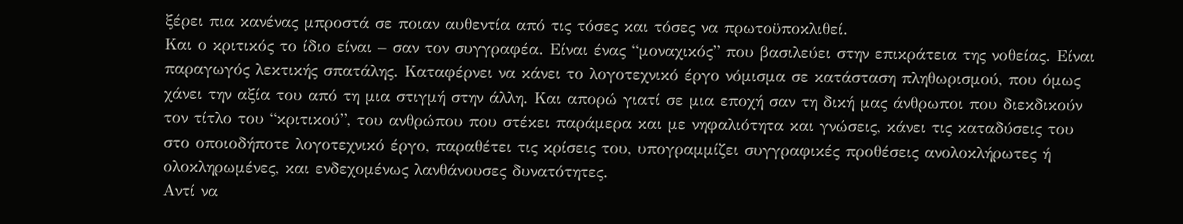ξέρει πια κανένας μπροστά σε ποιαν αυθεντία από τις τόσες και τόσες να πρωτοϋποκλιθεί.
Και ο κριτικός το ίδιο είναι – σαν τον συγγραφέα. Είναι ένας “μοναχικός” που βασιλεύει στην επικράτεια της νοθείας. Είναι παραγωγός λεκτικής σπατάλης. Καταφέρνει να κάνει το λογοτεχνικό έργο νόμισμα σε κατάσταση πληθωρισμού, που όμως χάνει την αξία του από τη μια στιγμή στην άλλη. Και απορώ γιατί σε μια εποχή σαν τη δική μας άνθρωποι που διεκδικούν τον τίτλο του “κριτικού”, του ανθρώπου που στέκει παράμερα και με νηφαλιότητα και γνώσεις, κάνει τις καταδύσεις του στο οποιοδήποτε λογοτεχνικό έργο, παραθέτει τις κρίσεις του, υπογραμμίζει συγγραφικές προθέσεις ανολοκλήρωτες ή ολοκληρωμένες, και ενδεχομένως λανθάνουσες δυνατότητες.
Αντί να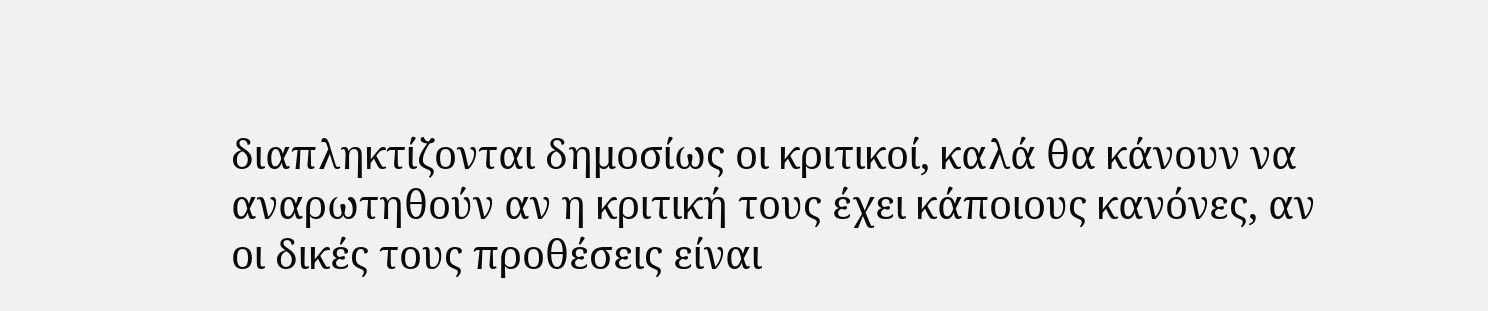διαπληκτίζονται δημοσίως οι κριτικοί, καλά θα κάνουν να αναρωτηθούν αν η κριτική τους έχει κάποιους κανόνες, αν οι δικές τους προθέσεις είναι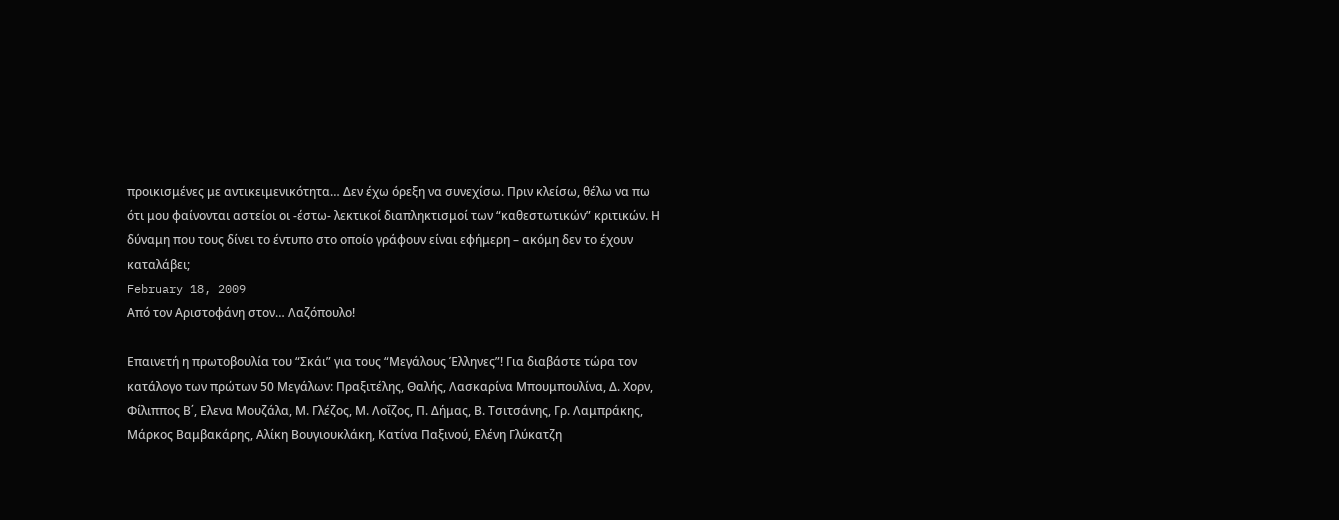προικισμένες με αντικειμενικότητα… Δεν έχω όρεξη να συνεχίσω. Πριν κλείσω, θέλω να πω ότι μου φαίνονται αστείοι οι -έστω- λεκτικοί διαπληκτισμοί των “καθεστωτικών” κριτικών. Η δύναμη που τους δίνει το έντυπο στο οποίο γράφουν είναι εφήμερη – ακόμη δεν το έχουν καταλάβει;
February 18, 2009
Από τον Αριστοφάνη στον… Λαζόπουλο!

Επαινετή η πρωτοβουλία του “Σκάι” για τους “Μεγάλους Έλληνες”! Για διαβάστε τώρα τον κατάλογο των πρώτων 50 Μεγάλων: Πραξιτέλης, Θαλής, Λασκαρίνα Μπουμπουλίνα, Δ. Χορν, Φίλιππος Β΄, Ελενα Μουζάλα, Μ. Γλέζος, Μ. Λοΐζος, Π. Δήμας, Β. Τσιτσάνης, Γρ. Λαμπράκης, Μάρκος Βαμβακάρης, Αλίκη Βουγιουκλάκη, Κατίνα Παξινού, Ελένη Γλύκατζη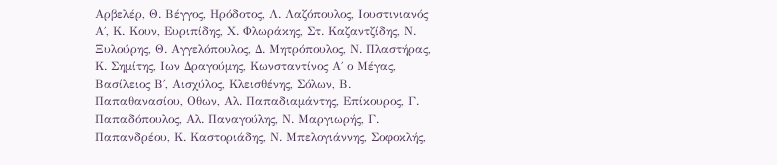Αρβελέρ, Θ. Βέγγος, Ηρόδοτος, Λ. Λαζόπουλος, Ιουστινιανός Α΄, Κ. Κουν, Ευριπίδης, Χ. Φλωράκης, Στ. Καζαντζίδης, Ν. Ξυλούρης, Θ. Αγγελόπουλος, Δ. Μητρόπουλος, Ν. Πλαστήρας, Κ. Σημίτης, Ιων Δραγούμης, Κωνσταντίνος Α΄ ο Μέγας, Βασίλειος Β΄, Αισχύλος, Κλεισθένης, Σόλων, Β. Παπαθανασίου, Οθων, Αλ. Παπαδιαμάντης, Επίκουρος, Γ. Παπαδόπουλος, Αλ. Παναγούλης, Ν. Μαργιωρής, Γ. Παπανδρέου, Κ. Καστοριάδης, Ν. Μπελογιάννης, Σοφοκλής,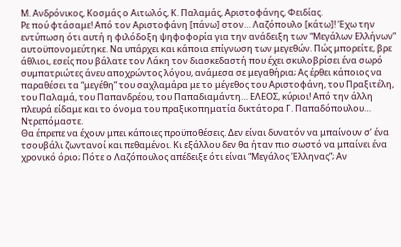Μ. Ανδρόνικος, Κοσμάς ο Αιτωλός, Κ. Παλαμάς, Αριστοφάνης, Φειδίας.
Ρε πού φτάσαμε! Από τον Αριστοφάνη [πάνω] στον… Λαζόπουλο [κάτω]! Έχω την εντύπωση ότι αυτή η φιλόδοξη ψηφοφορία για την ανάδειξη των “Μεγάλων Ελλήνων” αυτοϋπονομεύτηκε. Να υπάρχει και κάποια επίγνωση των μεγεθών. Πώς μπορείτε, βρε άθλιοι, εσείς που βάλατε τον Λάκη τον διασκεδαστή που έχει σκυλοβρίσει ένα σωρό συμπατριώτες άνευ αποχρώντος λόγου, ανάμεσα σε μεγαθήρια; Ας έρθει κάποιος να παραθέσει τα “μεγέθη” του σαχλαμάρα με το μέγεθος του Αριστοφάνη, του Πραξιτέλη, του Παλαμά, του Παπανδρέου, του Παπαδιαμάντη… ΕΛΕΟΣ, κύριοι! Από την άλλη πλευρά είδαμε και το όνομα του πραξικοπηματία δικτάτορα Γ. Παπαδόπουλου… Ντρεπόμαστε.
Θα έπρεπε να έχουν μπει κάποιες προϋποθέσεις. Δεν είναι δυνατόν να μπαίνουν σ’ ένα τσουβάλι ζωντανοί και πεθαμένοι. Κι εξάλλου δεν θα ήταν πιο σωστό να μπαίνει ένα χρονικό όριο; Πότε ο Λαζόπουλος απέδειξε ότι είναι “Μεγάλος Έλληνας”; Αν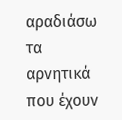αραδιάσω τα αρνητικά που έχουν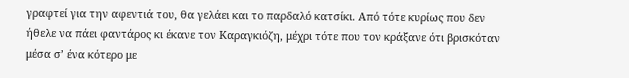γραφτεί για την αφεντιά του, θα γελάει και το παρδαλό κατσίκι. Από τότε κυρίως που δεν ήθελε να πάει φαντάρος κι έκανε τον Καραγκιόζη, μέχρι τότε που τον κράξανε ότι βρισκόταν μέσα σ’ ένα κότερο με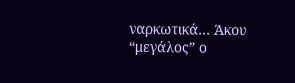ναρκωτικά… Άκου “μεγάλος” ο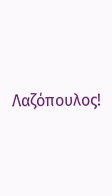Λαζόπουλος!